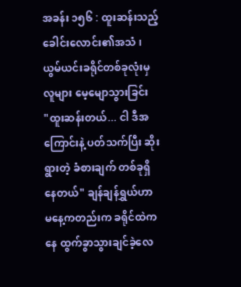အခန်း ၁၅၆ : ထူးဆန်းသည့် ခေါင်းလောင်း၏အသံ၊ ယွမ်ယင်းခရိုင်တစ်ခုလုံးမှ လူများ မေ့မျောသွားခြင်း
"ထူးဆန်းတယ်... ငါ ဒီအကြောင်းနဲ့ ပတ်သက်ပြီး ဆိုးရွားတဲ့ ခံစားချက် တစ်ခုရှိနေတယ်" ချန်ချန်ရွှယ်ဟာ မနေ့ကတည်းက ခရိုင်ထဲကနေ ထွက်ခွာသွားချင်ခဲ့လေ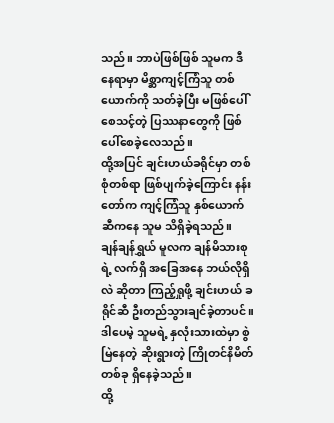သည်။ ဘာပဲဖြစ်ဖြစ် သူမက ဒီနေရာမှာ မိစ္ဆာကျင့်ကြံသူ တစ်ယောက်ကို သတ်ခဲ့ပြီး မဖြစ်ပေါ်စေသင့်တဲ့ ပြဿနာတွေကို ဖြစ်ပေါ်စေခဲ့လေသည်။
ထို့အပြင် ချင်းဟယ်ခရိုင်မှာ တစ်စုံတစ်ရာ ဖြစ်ပျက်ခဲ့ကြောင်း နန်းတော်က ကျင့်ကြံသူ နှစ်ယောက်ဆီကနေ သူမ သိရှိခဲ့ရသည်။
ချန်ချန်ရွှယ် မူလက ချန်မိသားစုရဲ့ လက်ရှိ အခြေအနေ ဘယ်လိုရှိလဲ ဆိုတာ ကြည့်ရှုဖို့ ချင်းဟယ် ခရိုင်ဆီ ဦးတည်သွားချင်ခဲ့တာပင်။
ဒါပေမဲ့ သူမရဲ့ နှလုံးသားထဲမှာ စွဲမြဲနေတဲ့ ဆိုးရွားတဲ့ ကြိုတင်နိမိတ် တစ်ခု ရှိနေခဲ့သည်။
ထို့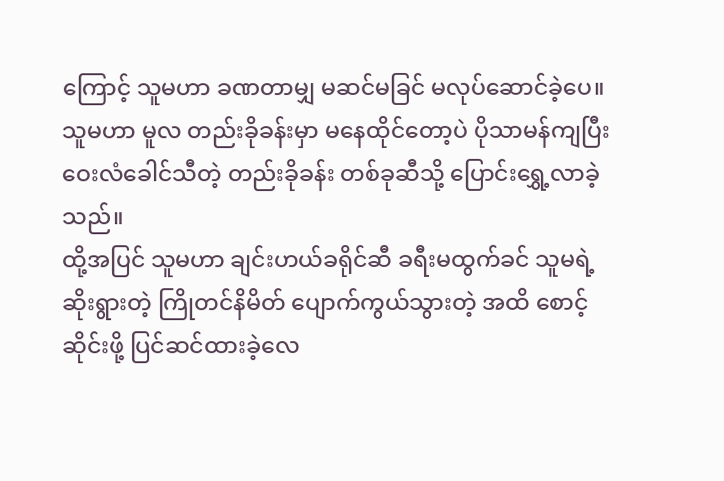ကြောင့် သူမဟာ ခဏတာမျှ မဆင်မခြင် မလုပ်ဆောင်ခဲ့ပေ။
သူမဟာ မူလ တည်းခိုခန်းမှာ မနေထိုင်တော့ပဲ ပိုသာမန်ကျပြီး ဝေးလံခေါင်သီတဲ့ တည်းခိုခန်း တစ်ခုဆီသို့ ပြောင်းရွှေ့လာခဲ့သည်။
ထို့အပြင် သူမဟာ ချင်းဟယ်ခရိုင်ဆီ ခရီးမထွက်ခင် သူမရဲ့ ဆိုးရွားတဲ့ ကြိုတင်နိမိတ် ပျောက်ကွယ်သွားတဲ့ အထိ စောင့်ဆိုင်းဖို့ ပြင်ဆင်ထားခဲ့လေ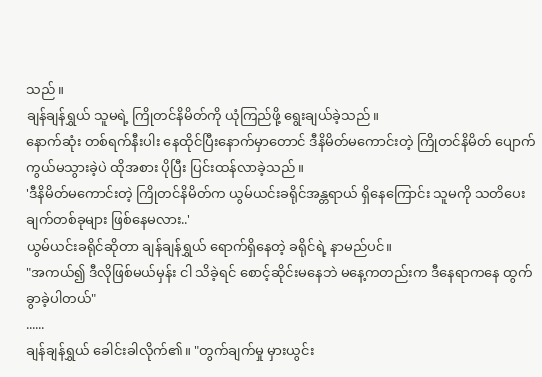သည်။
ချန်ချန်ရွှယ် သူမရဲ့ ကြိုတင်နိမိတ်ကို ယုံကြည်ဖို့ ရွေးချယ်ခဲ့သည်။
နောက်ဆုံး တစ်ရက်နီးပါး နေထိုင်ပြီးနောက်မှာတောင် ဒီနိမိတ်မကောင်းတဲ့ ကြိုတင်နိမိတ် ပျောက်ကွယ်မသွားခဲ့ပဲ ထိုအစား ပိုပြီး ပြင်းထန်လာခဲ့သည်။
'ဒီနိမိတ်မကောင်းတဲ့ ကြိုတင်နိမိတ်က ယွမ်ယင်းခရိုင်အန္တရာယ် ရှိနေကြောင်း သူမကို သတိပေးချက်တစ်ခုများ ဖြစ်နေမလား..'
ယွမ်ယင်းခရိုင်ဆိုတာ ချန်ချန်ရွှယ် ရောက်ရှိနေတဲ့ ခရိုင်ရဲ့ နာမည်ပင်။
"အကယ်၍ ဒီလိုဖြစ်မယ်မှန်း ငါ သိခဲ့ရင် စောင့်ဆိုင်းမနေဘဲ မနေ့ကတည်းက ဒီနေရာကနေ ထွက်ခွာခဲ့ပါတယ်"
......
ချန်ချန်ရွှယ် ခေါင်းခါလိုက်၏။ "တွက်ချက်မှု မှားယွင်း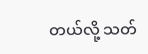တယ်လို့ သတ်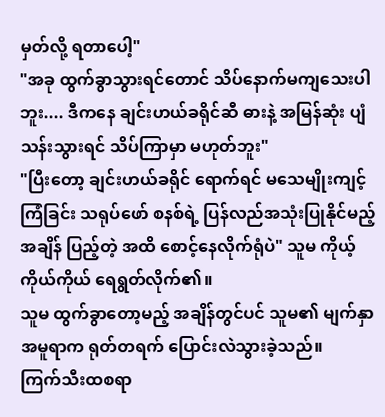မှတ်လို့ ရတာပေါ့"
"အခု ထွက်ခွာသွားရင်တောင် သိပ်နောက်မကျသေးပါဘူး.... ဒီကနေ ချင်းဟယ်ခရိုင်ဆီ ဓားနဲ့ အမြန်ဆုံး ပျံသန်းသွားရင် သိပ်ကြာမှာ မဟုတ်ဘူး"
"ပြီးတော့ ချင်းဟယ်ခရိုင် ရောက်ရင် မသေမျိုးကျင့်ကြံခြင်း သရုပ်ဖော် စနစ်ရဲ့ ပြန်လည်အသုံးပြုနိုင်မည့် အချိန် ပြည့်တဲ့ အထိ စောင့်နေလိုက်ရုံပဲ" သူမ ကိုယ့်ကိုယ်ကိုယ် ရေရွတ်လိုက်၏။
သူမ ထွက်ခွာတော့မည့် အချိန်တွင်ပင် သူမ၏ မျက်နှာအမူရာက ရုတ်တရက် ပြောင်းလဲသွားခဲ့သည်။
ကြက်သီးထစရာ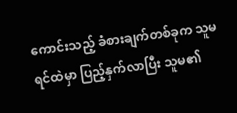ကောင်းသည့် ခံစားချက်တစ်ခုက သူမရင်ထဲမှာ ပြည့်နှက်လာပြီး သူမ၏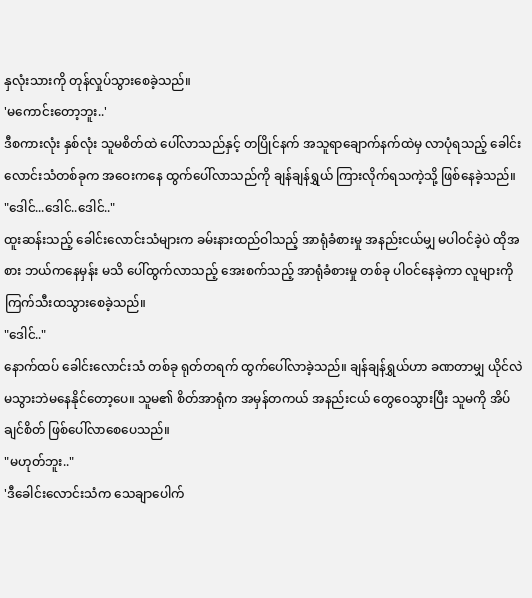နှလုံးသားကို တုန်လှုပ်သွားစေခဲ့သည်။
'မကောင်းတော့ဘူး..'
ဒီစကားလုံး နှစ်လုံး သူမစိတ်ထဲ ပေါ်လာသည်နှင့် တပြိုင်နက် အသူရာချောက်နက်ထဲမှ လာပုံရသည့် ခေါင်းလောင်းသံတစ်ခုက အဝေးကနေ ထွက်ပေါ်လာသည်ကို ချန်ချန်ရွှယ် ကြားလိုက်ရသကဲ့သို့ ဖြစ်နေခဲ့သည်။
"ဒေါင်...ဒေါင်..ဒေါင်.."
ထူးဆန်းသည့် ခေါင်းလောင်းသံများက ခမ်းနားထည်ဝါသည့် အာရုံခံစားမှု အနည်းငယ်မျှ မပါဝင်ခဲ့ပဲ ထိုအစား ဘယ်ကနေမှန်း မသိ ပေါ်ထွက်လာသည့် အေးစက်သည့် အာရုံခံစားမှု တစ်ခု ပါဝင်နေခဲ့ကာ လူများကို ကြက်သီးထသွားစေခဲ့သည်။
"ဒေါင်.."
နောက်ထပ် ခေါင်းလောင်းသံ တစ်ခု ရုတ်တရက် ထွက်ပေါ်လာခဲ့သည်။ ချန်ချန်ရွှယ်ဟာ ခဏတာမျှ ယိုင်လဲမသွားဘဲမနေနိုင်တော့ပေ။ သူမ၏ စိတ်အာရုံက အမှန်တကယ် အနည်းငယ် တွေဝေသွားပြီး သူမကို အိပ်ချင်စိတ် ဖြစ်ပေါ်လာစေပေသည်။
"မဟုတ်ဘူး.."
'ဒီခေါင်းလောင်းသံက သေချာပေါက်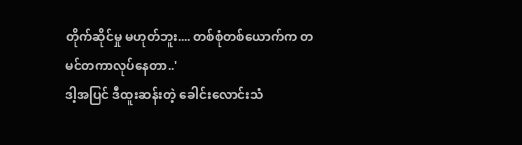တိုက်ဆိုင်မှု မဟုတ်ဘူး.... တစ်စုံတစ်ယောက်က တမင်တကာလုပ်နေတာ..'
ဒါ့အပြင် ဒီထူးဆန်းတဲ့ ခေါင်းလောင်းသံ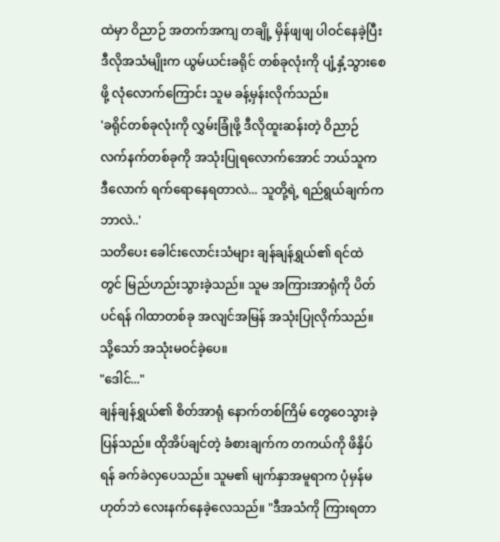ထဲမှာ ဝိညာဉ် အတက်အကျ တချို့ မှိန်ဖျဖျ ပါဝင်နေခဲ့ပြီး ဒီလိုအသံမျိုးက ယွမ်ယင်းခရိုင် တစ်ခုလုံးကို ပျံ့နှံ့သွားစေဖို့ လုံလောက်ကြောင်း သူမ ခန့်မှန်းလိုက်သည်။
'ခရိုင်တစ်ခုလုံးကို လွှမ်းခြုံဖို့ ဒီလိုထူးဆန်းတဲ့ ဝိညာဉ် လက်နက်တစ်ခုကို အသုံးပြုရလောက်အောင် ဘယ်သူက ဒီလောက် ရက်ရောနေရတာလဲ... သူတို့ရဲ့ ရည်ရွယ်ချက်က ဘာလဲ..'
သတိပေး ခေါင်းလောင်းသံများ ချန်ချန်ရွှယ်၏ ရင်ထဲတွင် မြည်ဟည်းသွားခဲ့သည်။ သူမ အကြားအာရုံကို ပိတ်ပင်ရန် ဂါထာတစ်ခု အလျင်အမြန် အသုံးပြုလိုက်သည်။
သို့သော် အသုံးမဝင်ခဲ့ပေ။
"ဒေါင်..."
ချန်ချန်ရွှယ်၏ စိတ်အာရုံ နောက်တစ်ကြိမ် တွေဝေသွားခဲ့ပြန်သည်။ ထိုအိပ်ချင်တဲ့ ခံစားချက်က တကယ်ကို ဖိနှိပ်ရန် ခက်ခဲလှပေသည်။ သူမ၏ မျက်နှာအမူရာက ပုံမှန်မဟုတ်ဘဲ လေးနက်နေခဲ့လေသည်။ "ဒီအသံကို ကြားရတာ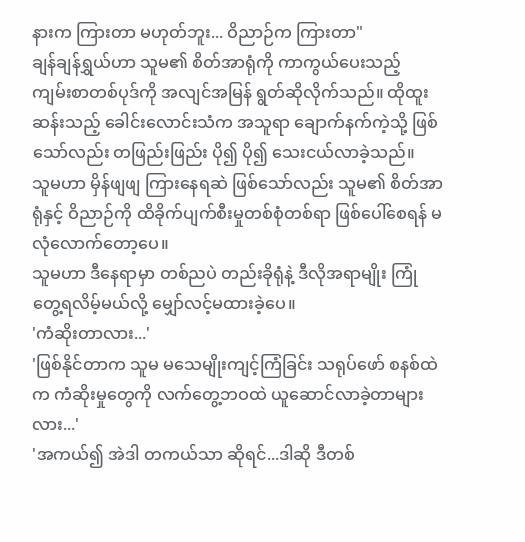နားက ကြားတာ မဟုတ်ဘူး... ဝိညာဉ်က ကြားတာ"
ချန်ချန်ရွှယ်ဟာ သူမ၏ စိတ်အာရုံကို ကာကွယ်ပေးသည့် ကျမ်းစာတစ်ပုဒ်ကို အလျင်အမြန် ရွတ်ဆိုလိုက်သည်။ ထိုထူးဆန်းသည့် ခေါင်းလောင်းသံက အသူရာ ချောက်နက်ကဲ့သို့ ဖြစ်သော်လည်း တဖြည်းဖြည်း ပို၍ ပို၍ သေးငယ်လာခဲ့သည်။
သူမဟာ မှိန်ဖျဖျ ကြားနေရဆဲ ဖြစ်သော်လည်း သူမ၏ စိတ်အာရုံနှင့် ဝိညာဉ်ကို ထိခိုက်ပျက်စီးမှုတစ်စုံတစ်ရာ ဖြစ်ပေါ်စေရန် မလုံလောက်တော့ပေ။
သူမဟာ ဒီနေရာမှာ တစ်ညပဲ တည်းခိုရုံနဲ့ ဒီလိုအရာမျိုး ကြုံတွေ့ရလိမ့်မယ်လို့ မျှော်လင့်မထားခဲ့ပေ။
'ကံဆိုးတာလား...'
'ဖြစ်နိုင်တာက သူမ မသေမျိုးကျင့်ကြံခြင်း သရုပ်ဖော် စနစ်ထဲက ကံဆိုးမှုတွေကို လက်တွေ့ဘဝထဲ ယူဆောင်လာခဲ့တာများလား...'
'အကယ်၍ အဲဒါ တကယ်သာ ဆိုရင်...ဒါဆို ဒီတစ်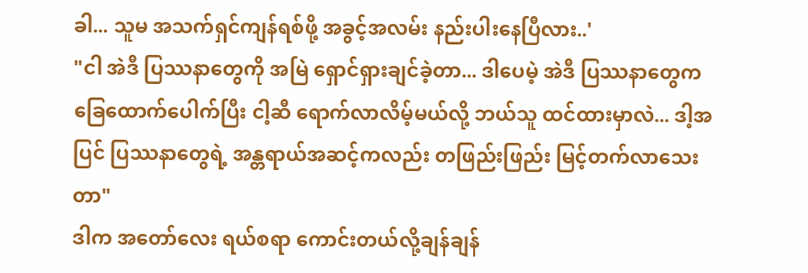ခါ... သူမ အသက်ရှင်ကျန်ရစ်ဖို့ အခွင့်အလမ်း နည်းပါးနေပြီလား..'
"ငါ အဲဒီ ပြဿနာတွေကို အမြဲ ရှောင်ရှားချင်ခဲ့တာ... ဒါပေမဲ့ အဲဒီ ပြဿနာတွေက ခြေထောက်ပေါက်ပြီး ငါ့ဆီ ရောက်လာလိမ့်မယ်လို့ ဘယ်သူ ထင်ထားမှာလဲ... ဒါ့အပြင် ပြဿနာတွေရဲ့ အန္တရာယ်အဆင့်ကလည်း တဖြည်းဖြည်း မြင့်တက်လာသေးတာ"
ဒါက အတော်လေး ရယ်စရာ ကောင်းတယ်လို့ချန်ချန်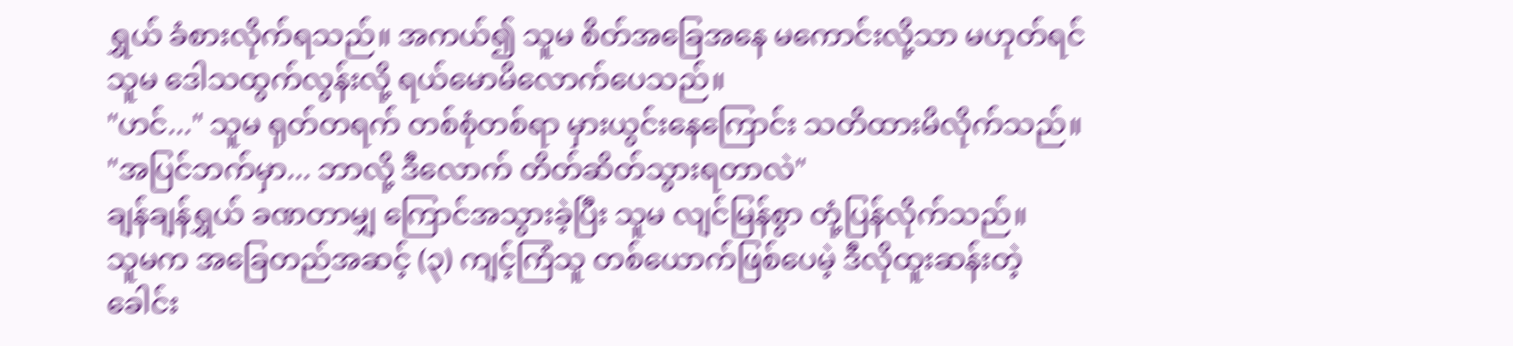ရွှယ် ခံစားလိုက်ရသည်။ အကယ်၍ သူမ စိတ်အခြေအနေ မကောင်းလို့သာ မဟုတ်ရင် သူမ ဒေါသထွက်လွန်းလို့ ရယ်မောမိလောက်ပေသည်။
"ဟင်..." သူမ ရုတ်တရက် တစ်စုံတစ်ရာ မှားယွင်းနေကြောင်း သတိထားမိလိုက်သည်။ "အပြင်ဘက်မှာ... ဘာလို့ ဒီလောက် တိတ်ဆိတ်သွားရတာလဲ"
ချန်ချန်ရွှယ် ခဏတာမျှ ကြောင်အသွားခဲ့ပြီး သူမ လျင်မြန်စွာ တုံ့ပြန်လိုက်သည်။
သူမက အခြေတည်အဆင့် (၃) ကျင့်ကြံသူ တစ်ယောက်ဖြစ်ပေမဲ့ ဒီလိုထူးဆန်းတဲ့ ခေါင်း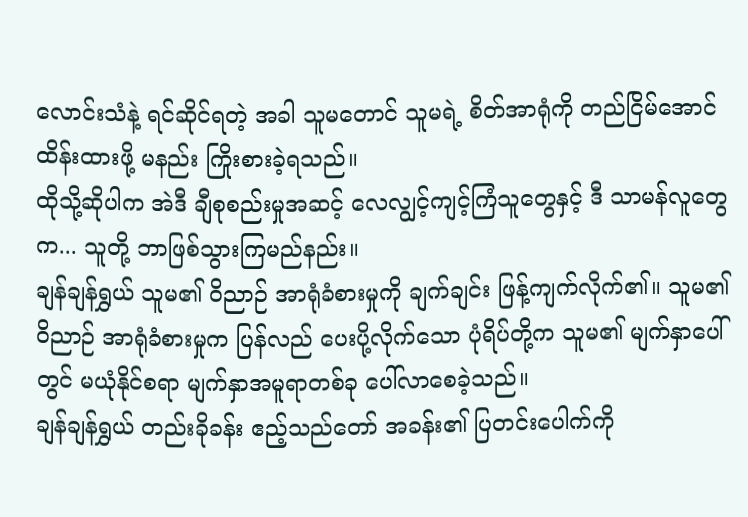လောင်းသံနဲ့ ရင်ဆိုင်ရတဲ့ အခါ သူမတောင် သူမရဲ့ စိတ်အာရုံကို တည်ငြိမ်အောင် ထိန်းထားဖို့ မနည်း ကြိုးစားခဲ့ရသည်။
ထိုသို့ဆိုပါက အဲဒီ ချီစုစည်းမှုအဆင့် လေလျွင့်ကျင့်ကြံသူတွေနှင့် ဒီ သာမန်လူတွေက... သူတို့ ဘာဖြစ်သွားကြမည်နည်း။
ချန်ချန်ရွှယ် သူမ၏ ဝိညာဉ် အာရုံခံစားမှုကို ချက်ချင်း ဖြန့်ကျက်လိုက်၏။ သူမ၏ ဝိညာဉ် အာရုံခံစားမှုက ပြန်လည် ပေးပို့လိုက်သော ပုံရိပ်တို့က သူမ၏ မျက်နှာပေါ်တွင် မယုံနိုင်စရာ မျက်နှာအမူရာတစ်ခု ပေါ်လာစေခဲ့သည်။
ချန်ချန်ရွှယ် တည်းခိုခန်း ဧည့်သည်တော် အခန်း၏ ပြတင်းပေါက်ကို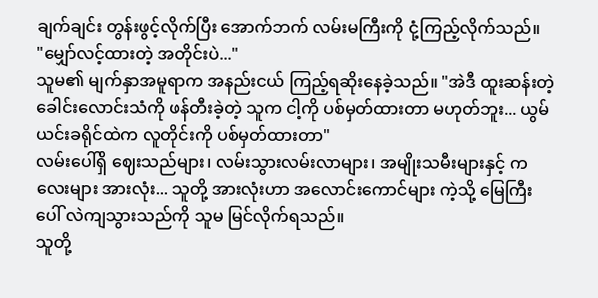ချက်ချင်း တွန်းဖွင့်လိုက်ပြီး အောက်ဘက် လမ်းမကြီးကို ငုံ့ကြည့်လိုက်သည်။
"မျှော်လင့်ထားတဲ့ အတိုင်းပဲ..."
သူမ၏ မျက်နှာအမူရာက အနည်းငယ် ကြည့်ရဆိုးနေခဲ့သည်။ "အဲဒီ ထူးဆန်းတဲ့ ခေါင်းလောင်းသံကို ဖန်တီးခဲ့တဲ့ သူက ငါ့ကို ပစ်မှတ်ထားတာ မဟုတ်ဘူး... ယွမ်ယင်းခရိုင်ထဲက လူတိုင်းကို ပစ်မှတ်ထားတာ"
လမ်းပေါ်ရှိ ဈေးသည်များ၊ လမ်းသွားလမ်းလာများ၊ အမျိုးသမီးများနှင့် ကလေးများ အားလုံး... သူတို့ အားလုံးဟာ အလောင်းကောင်များ ကဲ့သို့ မြေကြီးပေါ် လဲကျသွားသည်ကို သူမ မြင်လိုက်ရသည်။
သူတို့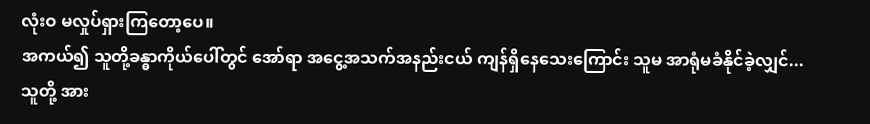လုံးဝ မလှုပ်ရှားကြတော့ပေ။
အကယ်၍ သူတို့ခန္ဓာကိုယ်ပေါ်တွင် အော်ရာ အငွေ့အသက်အနည်းငယ် ကျန်ရှိနေသေးကြောင်း သူမ အာရုံမခံနိုင်ခဲ့လျှင်...
သူတို့ အား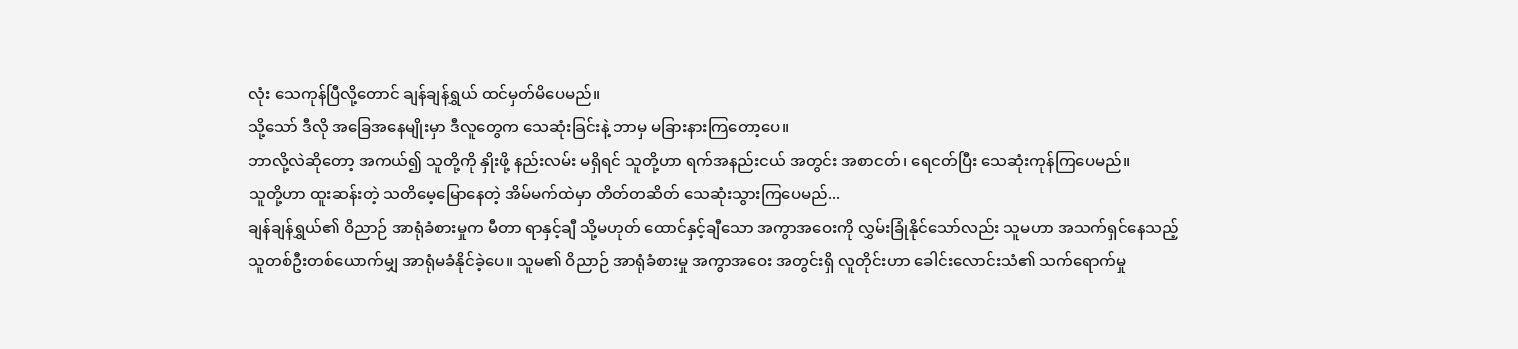လုံး သေကုန်ပြီလို့တောင် ချန်ချန်ရွှယ် ထင်မှတ်မိပေမည်။
သို့သော် ဒီလို အခြေအနေမျိုးမှာ ဒီလူတွေက သေဆုံးခြင်းနဲ့ ဘာမှ မခြားနားကြတော့ပေ။
ဘာလို့လဲဆိုတော့ အကယ်၍ သူတို့ကို နှိုးဖို့ နည်းလမ်း မရှိရင် သူတို့ဟာ ရက်အနည်းငယ် အတွင်း အစာငတ်၊ ရေငတ်ပြီး သေဆုံးကုန်ကြပေမည်။
သူတို့ဟာ ထူးဆန်းတဲ့ သတိမေ့မြောနေတဲ့ အိမ်မက်ထဲမှာ တိတ်တဆိတ် သေဆုံးသွားကြပေမည်...
ချန်ချန်ရွှယ်၏ ဝိညာဉ် အာရုံခံစားမှုက မီတာ ရာနှင့်ချီ သို့မဟုတ် ထောင်နှင့်ချီသော အကွာအဝေးကို လွှမ်းခြုံနိုင်သော်လည်း သူမဟာ အသက်ရှင်နေသည့် သူတစ်ဦးတစ်ယောက်မျှ အာရုံမခံနိုင်ခဲ့ပေ။ သူမ၏ ဝိညာဉ် အာရုံခံစားမှု အကွာအဝေး အတွင်းရှိ လူတိုင်းဟာ ခေါင်းလောင်းသံ၏ သက်ရောက်မှု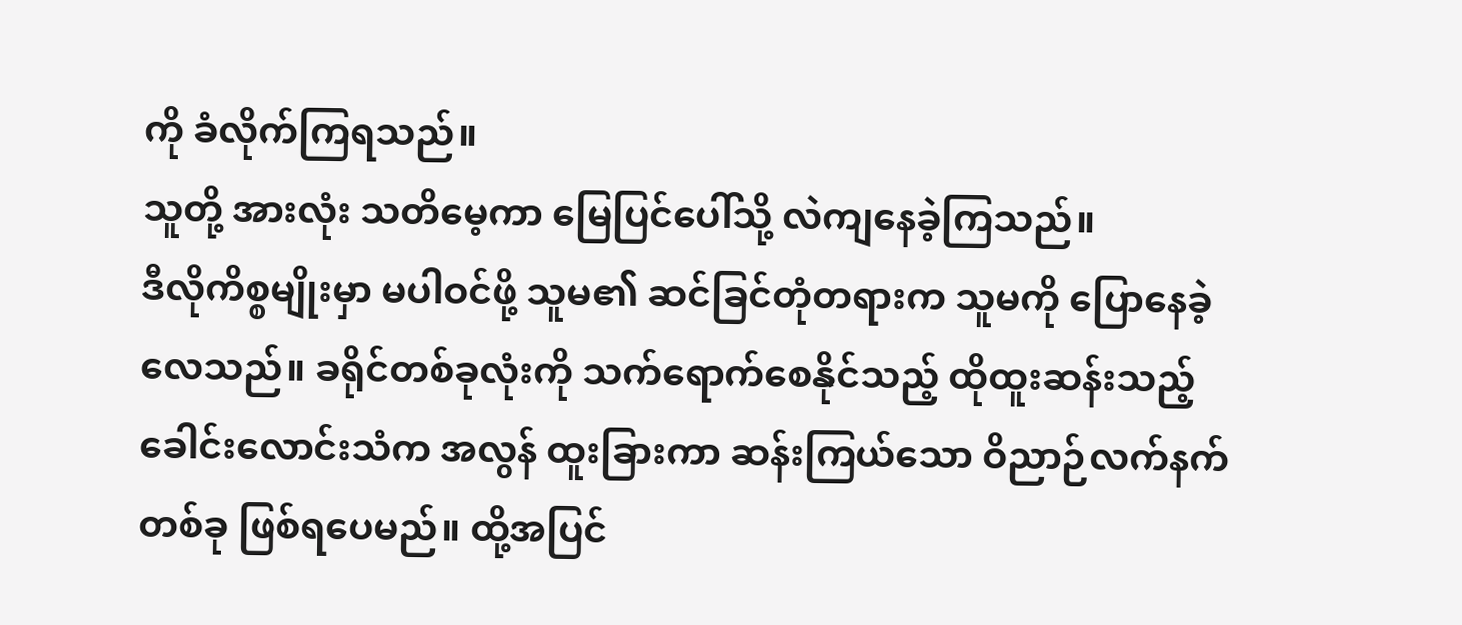ကို ခံလိုက်ကြရသည်။
သူတို့ အားလုံး သတိမေ့ကာ မြေပြင်ပေါ်သို့ လဲကျနေခဲ့ကြသည်။
ဒီလိုကိစ္စမျိုးမှာ မပါဝင်ဖို့ သူမ၏ ဆင်ခြင်တုံတရားက သူမကို ပြောနေခဲ့လေသည်။ ခရိုင်တစ်ခုလုံးကို သက်ရောက်စေနိုင်သည့် ထိုထူးဆန်းသည့် ခေါင်းလောင်းသံက အလွန် ထူးခြားကာ ဆန်းကြယ်သော ဝိညာဉ်လက်နက်တစ်ခု ဖြစ်ရပေမည်။ ထို့အပြင်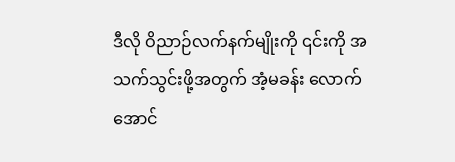ဒီလို ဝိညာဉ်လက်နက်မျိုးကို ၎င်းကို အသက်သွင်းဖို့အတွက် အံ့မခန်း လောက်အောင်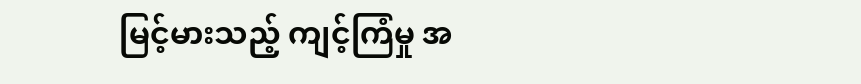မြင့်မားသည့် ကျင့်ကြံမှု အ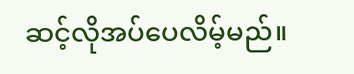ဆင့်လိုအပ်ပေလိမ့်မည်။